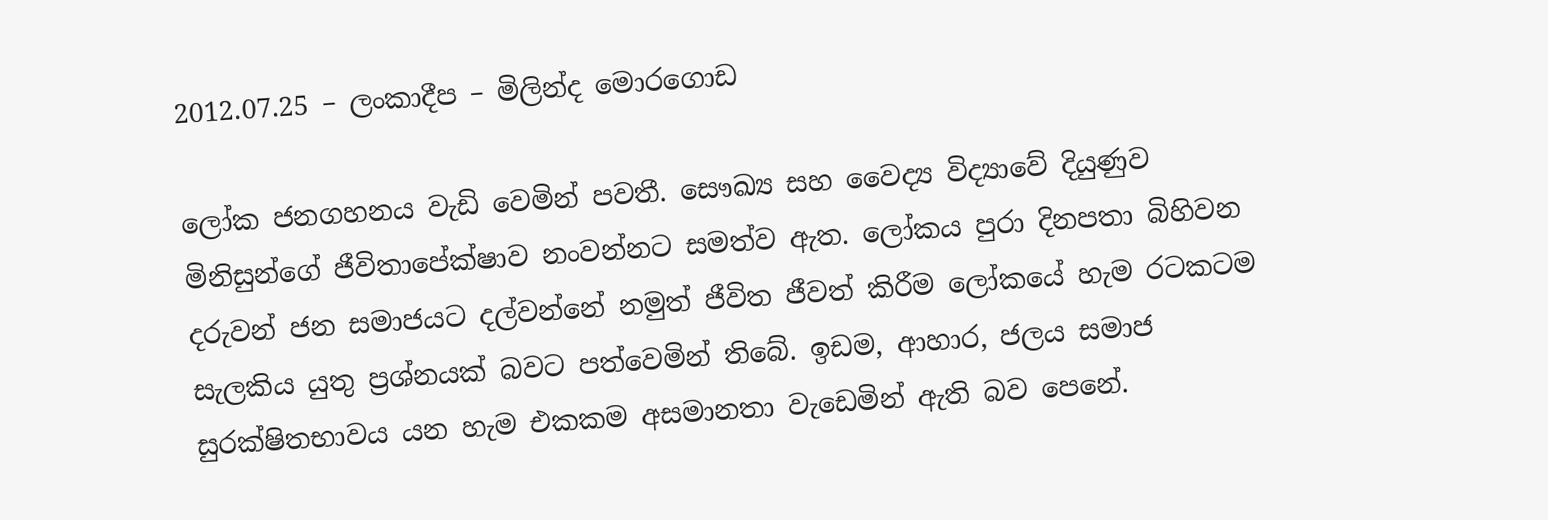2012.07.25 – ලංකාදීප – මිලින්ද මොරගොඩ

ලෝක ජනගහනය වැඩි වෙමින් පවතී. සෞඛ්‍ය සහ වෛද්‍ය විද්‍යාවේ දියුණුව මිනිසුන්ගේ ජීවිතාපේක්ෂාව නංවන්නට සමත්ව ඇත. ලෝකය පුරා දිනපතා බිහිවන දරුවන් ජන සමාජයට දල්වන්නේ නමුත් ජීවිත ජීවත් කිරීම ලෝකයේ හැම රටකටම සැලකිය යුතු ප්‍රශ්නයක් බවට පත්වෙමින් තිබේ. ඉඩම, ආහාර, ජලය සමාජ සුරක්ෂිතභාවය යන හැම එකකම අසමානතා වැඩෙමින් ඇති බව පෙනේ.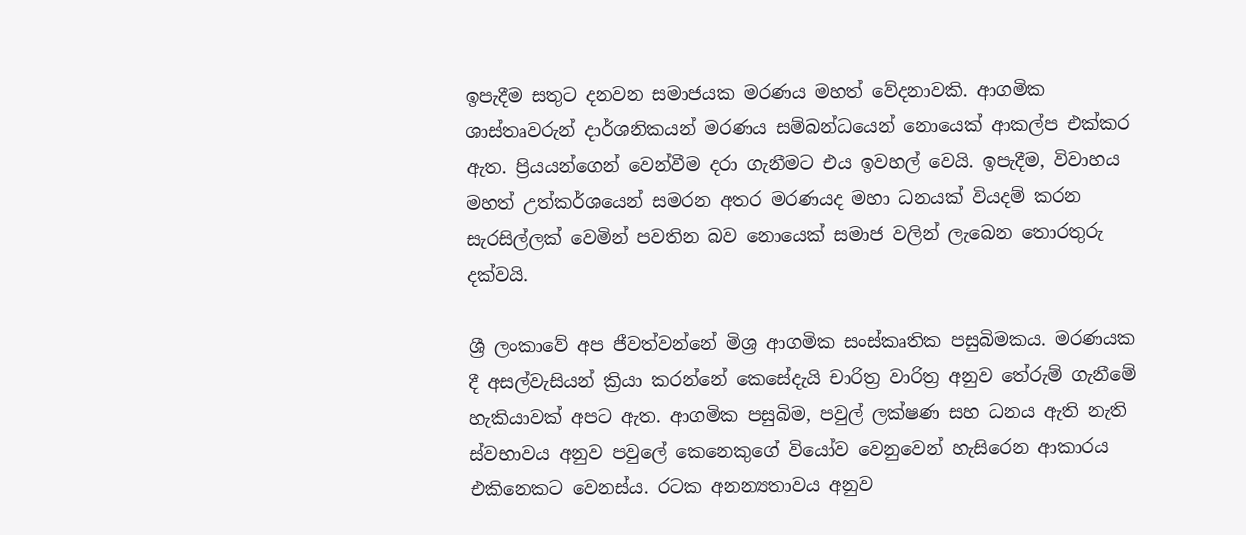ඉපැදීම සතුට දනවන සමාජයක මරණය මහත් වේදනාවකි. ආගමික ශාස්තෘවරුන් දාර්ශනිකයන් මරණය සම්බන්ධයෙන් නොයෙක් ආකල්ප එක්කර ඇත. ප්‍රියයන්ගෙන් වෙන්වීම දරා ගැනීමට එය ඉවහල් වෙයි. ඉපැදීම, විවාහය මහත් උත්කර්ශයෙන් සමරන අතර මරණයද මහා ධනයක් වියදම් කරන සැරසිල්ලක් වෙමින් පවතින බව නොයෙක් සමාජ වලින් ලැබෙන තොරතුරු දක්වයි.

ශ්‍රී ලංකාවේ අප ජීවත්වන්නේ මිශ්‍ර ආගමික සංස්කෘතික පසුබිමකය. මරණයක දී අසල්වැසියන් ක්‍රියා කරන්නේ කෙසේදැයි චාරිත්‍ර වාරිත්‍ර අනුව තේරුම් ගැනීමේ හැකියාවක් අපට ඇත. ආගමික පසුබිම, පවුල් ලක්ෂණ සහ ධනය ඇති නැති ස්වභාවය අනුව පවුලේ කෙනෙකුගේ වියෝව වෙනුවෙන් හැසිරෙන ආකාරය එකිනෙකට වෙනස්ය. රටක අනන්‍යතාවය අනුව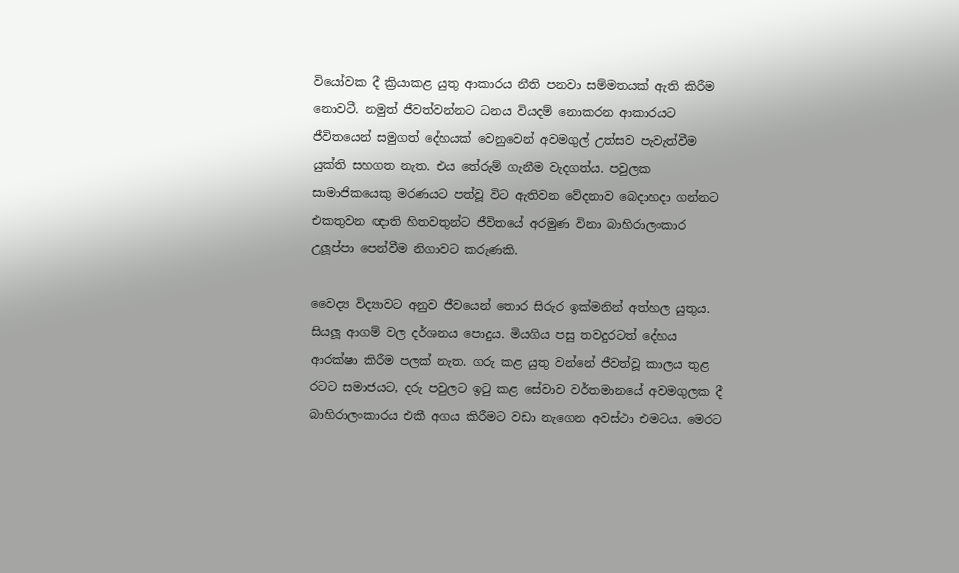වියෝවක දී ක්‍රියාකළ යුතු ආකාරය නීති පනවා සම්මතයක් ඇති කිරීම නොවටී. නමුත් ජීවත්වන්නට ධනය වියදම් නොකරන ආකාරයට ජීවිතයෙන් සමුගත් දේහයක් වෙනුවෙන් අවමගුල් උත්සව පැවැත්වීම යුක්ති සහගත නැත. එය තේරුම් ගැනීම වැදගත්ය. පවුලක සාමාජිකයෙකු මරණයට පත්වූ විට ඇතිවන වේදනාව බෙදාහදා ගන්නට එකතුවන ඥාති හිතවතුන්ට ජීවිතයේ අරමුණ විනා බාහිරාලංකාර උලූප්පා පෙන්වීම නිගාවට කරුණකි.

වෛද්‍ය විද්‍යාවට අනුව ජීවයෙන් තොර සිරුර ඉක්මනින් අත්හල යුතුය. සියලූ ආගම් වල දර්ශනය පොදුය. මියගිය පසු තවදුරටත් දේහය ආරක්ෂා කිරීම පලක් නැත. ගරු කළ යුතු වන්නේ ජීවත්වූ කාලය තුළ රටට සමාජයට, දරු පවුලට ඉටු කළ සේවාව වර්තමානයේ අවමගුලක දී බාහිරාලංකාරය එකී අගය කිරීමට වඩා නැගෙන අවස්ථා එමටය. මෙරට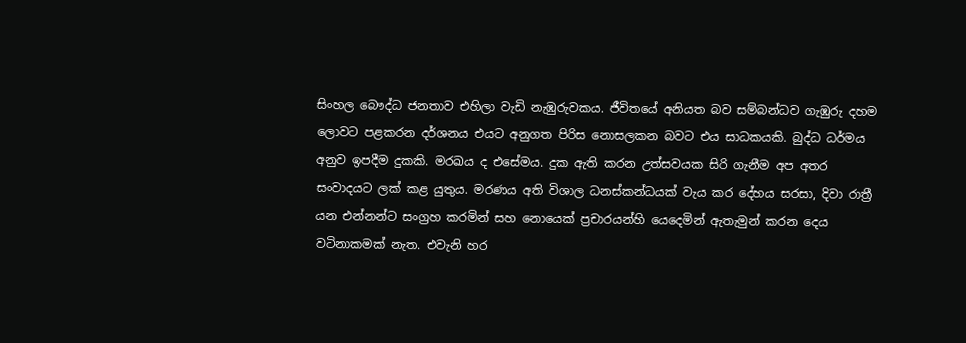සිංහල බෞද්ධ ජනතාව එහිලා වැඩි නැඹුරුවකය. ජීවිතයේ අනියත බව සම්බන්ධව ගැඹුරු දහම ලොවට පළකරන දර්ශනය එයට අනුගත පිරිස නොසලකන බවට එය සාධකයකි. බුද්ධ ධර්මය අනුව ඉපදීම දුකකි. මරඛය ද එසේමය. දුක ඇති කරන උත්සවයක සිරි ගැනීම අප අතර සංවාදයට ලක් කළ යුතුය. මරණය අති විශාල ධනස්කන්ධයක් වැය කර දේහය සරසා, දිවා රාත්‍රී යන එන්නන්ට සංග්‍රහ කරමින් සහ නොයෙක් ප්‍රචාරයන්හි යෙදෙමින් ඇතැමුන් කරන දෙය වටිනාකමක් නැත. එවැනි හර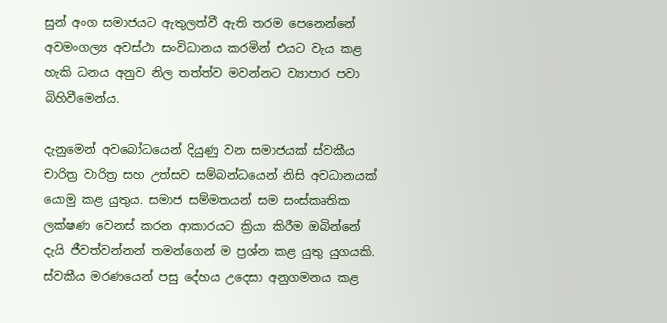සුන් අංග සමාජයට ඇතුලත්වී ඇති තරම පෙනෙන්නේ අවමංගල්‍ය අවස්ථා සංවිධානය කරමින් එයට වැය කළ හැකි ධනය අනුව නිල තත්ත්ව මවන්නට ව්‍යාපාර පවා බිහිවීමෙන්ය.

දැනුමෙන් අවබෝධයෙන් දියුණු වන සමාජයක් ස්වකීය චාරිත්‍ර වාරිත්‍ර සහ උත්සව සම්බන්ධයෙන් නිසි අවධානයක් යොමු කළ යුතුය. සමාජ සම්මතයන් සම සංස්කෘතික ලක්ෂණ වෙනස් කරන ආකාරයට ක්‍රියා කිරීම ඔබින්නේ දැයි ජීවත්වන්නන් තමන්ගෙන් ම ප්‍රශ්න කළ යුතු යුගයකි. ස්වකීය මරණයෙන් පසු දේහය උදෙසා අනුගමනය කළ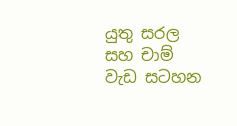යුතු සරල සහ චාම් වැඩ සටහන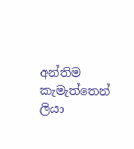අන්තිම කැමැත්තෙන් ලියා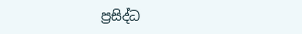ප්‍රසිද්ධ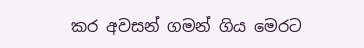කර අවසන් ගමන් ගිය මෙරට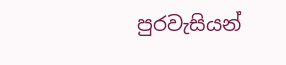පුරවැසියන්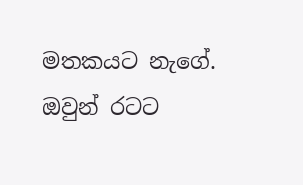මතකයට නැගේ. ඔවුන් රටට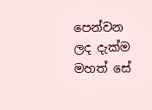පෙන්වන ලද දැක්ම මහත් සේ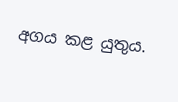අගය කළ යුතුය.